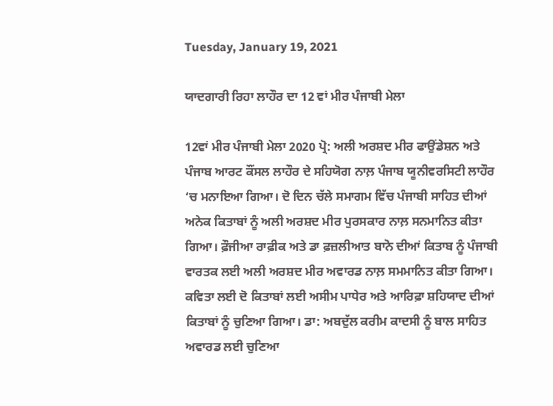Tuesday, January 19, 2021

ਯਾਦਗਾਰੀ ਰਿਹਾ ਲਾਹੌਰ ਦਾ 12 ਵਾਂ ਮੀਰ ਪੰਜਾਬੀ ਮੇਲਾ

12ਵਾਂ ਮੀਰ ਪੰਜਾਬੀ ਮੇਲਾ 2020 ਪ੍ਰੋ: ਅਲੀ ਅਰਸ਼ਦ ਮੀਰ ਫਾਉਂਡੇਸ਼ਨ ਅਤੇ ਪੰਜਾਬ ਆਰਟ ਕੌਂਸਲ ਲਾਹੌਰ ਦੇ ਸਹਿਯੋਗ ਨਾਲ਼ ਪੰਜਾਬ ਯੂਨੀਵਰਸਿਟੀ ਲਾਹੌਰ ‘ਚ ਮਨਾਇਆ ਗਿਆ। ਦੋ ਦਿਨ ਚੱਲੇ ਸਮਾਗਮ ਵਿੱਚ ਪੰਜਾਬੀ ਸਾਹਿਤ ਦੀਆਂ ਅਨੇਕ ਕਿਤਾਬਾਂ ਨੂੰ ਅਲੀ ਅਰਸ਼ਦ ਮੀਰ ਪੁਰਸਕਾਰ ਨਾਲ਼ ਸਨਮਾਨਿਤ ਕੀਤਾ ਗਿਆ। ਫ਼ੌਜੀਆ ਰਾਫ਼ੀਕ ਅਤੇ ਡਾ ਫ਼ਜ਼ਲੀਆਤ ਬਾਨੋ ਦੀਆਂ ਕਿਤਾਬ ਨੂੰ ਪੰਜਾਬੀ ਵਾਰਤਕ ਲਈ ਅਲੀ ਅਰਸ਼ਦ ਮੀਰ ਅਵਾਰਡ ਨਾਲ਼ ਸਮਮਾਨਿਤ ਕੀਤਾ ਗਿਆ। ਕਵਿਤਾ ਲਈ ਦੋ ਕਿਤਾਬਾਂ ਲਈ ਅਸੀਮ ਪਾਧੇਰ ਅਤੇ ਆਰਿਫ਼ਾ ਸ਼ਹਿਯਾਦ ਦੀਆਂ ਕਿਤਾਬਾਂ ਨੂੰ ਚੁਣਿਆ ਗਿਆ। ਡਾ: ਅਬਦੁੱਲ ਕਰੀਮ ਕਾਦਸੀ ਨੂੰ ਬਾਲ ਸਾਹਿਤ ਅਵਾਰਡ ਲਈ ਚੁਣਿਆ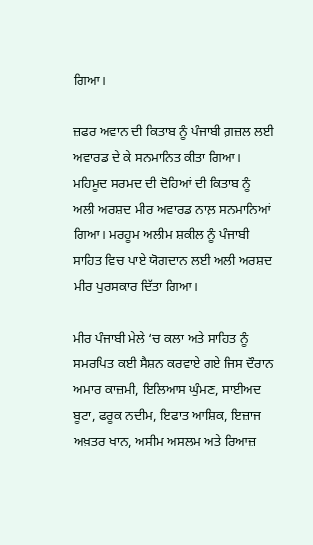ਗਿਆ।

ਜ਼ਫਰ ਅਵਾਨ ਦੀ ਕਿਤਾਬ ਨੂੰ ਪੰਜਾਬੀ ਗ਼ਜ਼ਲ ਲਈ ਅਵਾਰਡ ਦੇ ਕੇ ਸਨਮਾਨਿਤ ਕੀਤਾ ਗਿਆ। ਮਹਿਮੂਦ ਸਰਮਦ ਦੀ ਦੋਹਿਆਂ ਦੀ ਕਿਤਾਬ ਨੂੰ ਅਲੀ ਅਰਸ਼ਦ ਮੀਰ ਅਵਾਰਡ ਨਾਲ਼ ਸਨਮਾਨਿਆਂ ਗਿਆ। ਮਰਹੂਮ ਅਲੀਮ ਸ਼ਕੀਲ ਨੂੰ ਪੰਜਾਬੀ ਸਾਹਿਤ ਵਿਚ ਪਾਏ ਯੋਗਦਾਨ ਲਈ ਅਲੀ ਅਰਸ਼ਦ ਮੀਰ ਪੁਰਸਕਾਰ ਦਿੱਤਾ ਗਿਆ।

ਮੀਰ ਪੰਜਾਬੀ ਮੇਲੇ ‘ਚ ਕਲਾ ਅਤੇ ਸਾਹਿਤ ਨੂੰ ਸਮਰਪਿਤ ਕਈ ਸੈਸ਼ਨ ਕਰਵਾਏ ਗਏ ਜਿਸ ਦੌਰਾਨ ਅਮਾਰ ਕਾਜ਼ਮੀ, ਇਲਿਆਸ ਘੁੰਮਣ, ਸਾਈਅਦ ਬੂਟਾ, ਫਰੂਕ ਨਦੀਮ, ਇਫਾਤ ਆਸ਼ਿਕ, ਇਜ਼ਾਜ ਅਖ਼ਤਰ ਖਾਨ, ਅਸੀਮ ਅਸਲਮ ਅਤੇ ਰਿਆਜ਼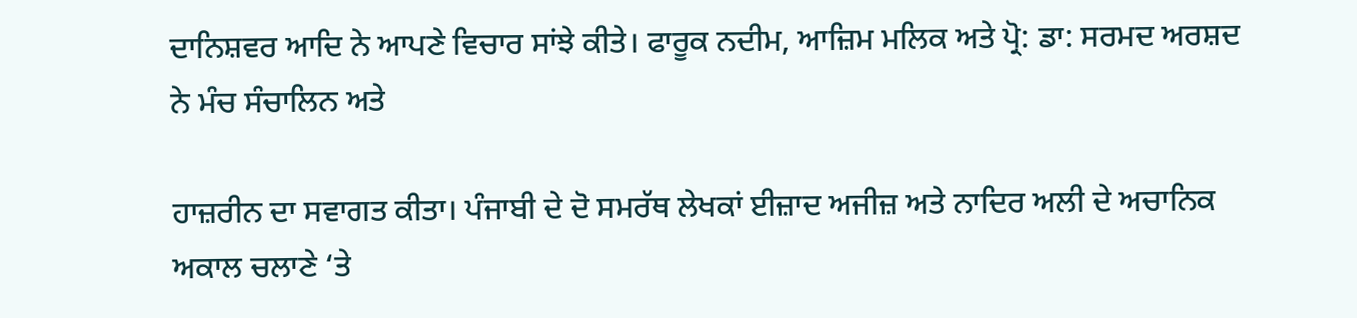ਦਾਨਿਸ਼ਵਰ ਆਦਿ ਨੇ ਆਪਣੇ ਵਿਚਾਰ ਸਾਂਝੇ ਕੀਤੇ। ਫਾਰੂਕ ਨਦੀਮ, ਆਜ਼ਿਮ ਮਲਿਕ ਅਤੇ ਪ੍ਰੋ: ਡਾ: ਸਰਮਦ ਅਰਸ਼ਦ ਨੇ ਮੰਚ ਸੰਚਾਲਿਨ ਅਤੇ

ਹਾਜ਼ਰੀਨ ਦਾ ਸਵਾਗਤ ਕੀਤਾ। ਪੰਜਾਬੀ ਦੇ ਦੋ ਸਮਰੱਥ ਲੇਖਕਾਂ ਈਜ਼ਾਦ ਅਜੀਜ਼ ਅਤੇ ਨਾਦਿਰ ਅਲੀ ਦੇ ਅਚਾਨਿਕ ਅਕਾਲ ਚਲਾਣੇ ‘ਤੇ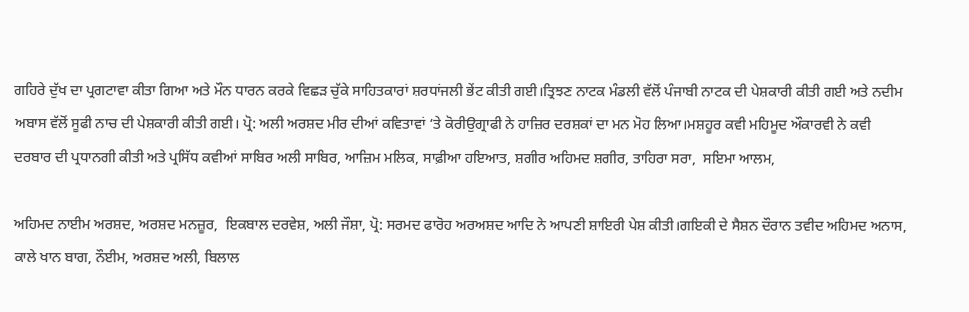ਗਹਿਰੇ ਦੁੱਖ ਦਾ ਪ੍ਰਗਟਾਵਾ ਕੀਤਾ ਗਿਆ ਅਤੇ ਮੌਨ ਧਾਰਨ ਕਰਕੇ ਵਿਛੜ ਚੁੱਕੇ ਸਾਹਿਤਕਾਰਾਂ ਸ਼ਰਧਾਂਜਲੀ ਭੇਂਟ ਕੀਤੀ ਗਈ।ਤ੍ਰਿਝਣ ਨਾਟਕ ਮੰਡਲੀ ਵੱਲੋਂ ਪੰਜਾਬੀ ਨਾਟਕ ਦੀ ਪੇਸ਼ਕਾਰੀ ਕੀਤੀ ਗਈ ਅਤੇ ਨਦੀਮ ਅਬਾਸ ਵੱਲੋਂ ਸੂਫੀ ਨਾਚ ਦੀ ਪੇਸ਼ਕਾਰੀ ਕੀਤੀ ਗਈ। ਪ੍ਰੋ: ਅਲੀ ਅਰਸ਼ਦ ਮੀਰ ਦੀਆਂ ਕਵਿਤਾਵਾਂ ‘ਤੇ ਕੋਰੀਉਗ੍ਰਾਫੀ ਨੇ ਹਾਜ਼ਿਰ ਦਰਸ਼ਕਾਂ ਦਾ ਮਨ ਮੋਹ ਲਿਆ।ਮਸ਼ਹੂਰ ਕਵੀ ਮਹਿਮੂਦ ਔਕਾਰਵੀ ਨੇ ਕਵੀ ਦਰਬਾਰ ਦੀ ਪ੍ਰਧਾਨਗੀ ਕੀਤੀ ਅਤੇ ਪ੍ਰਸਿੱਧ ਕਵੀਆਂ ਸਾਬਿਰ ਅਲੀ ਸਾਬਿਰ, ਆਜ਼ਿਮ ਮਲਿਕ, ਸਾਫ਼ੀਆ ਹਇਆਤ, ਸ਼ਗੀਰ ਅਹਿਮਦ ਸ਼ਗੀਰ, ਤਾਹਿਰਾ ਸਰਾ,  ਸਇਮਾ ਆਲਮ,

ਅਹਿਮਦ ਨਾਈਮ ਅਰਸ਼ਦ, ਅਰਸ਼ਦ ਮਨਜ਼ੂਰ,  ਇਕਬਾਲ ਦਰਵੇਸ਼, ਅਲੀ ਜੌਸ਼ਾ, ਪ੍ਰੋ: ਸਰਮਦ ਫਾਰੋਹ ਅਰਅਸ਼ਦ ਆਦਿ ਨੇ ਆਪਣੀ ਸ਼ਾਇਰੀ ਪੇਸ਼ ਕੀਤੀ।ਗਇਕੀ ਦੇ ਸੈਸ਼ਨ ਦੌਰਾਨ ਤਵੀਦ ਅਹਿਮਦ ਅਨਾਸ, ਕਾਲੇ ਖਾਨ ਬਾਗ, ਨੌਈਮ, ਅਰਸ਼ਦ ਅਲੀ, ਬਿਲਾਲ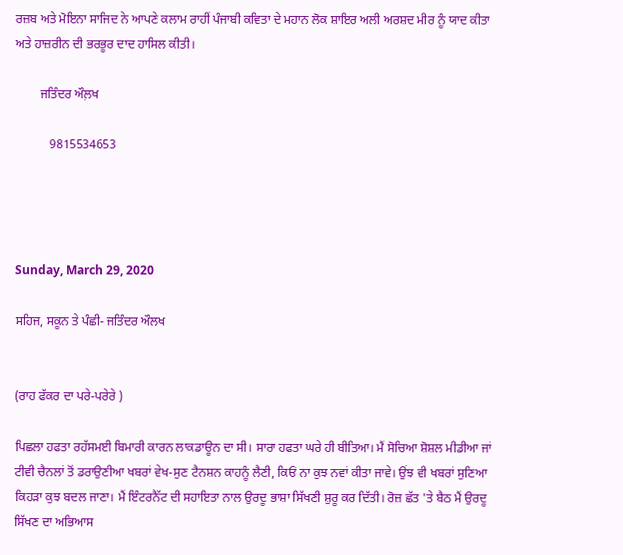ਰਜ਼ਬ ਅਤੇ ਮੋਇਨਾ ਸਾਜਿਦ ਨੇ ਆਪਣੇ ਕਲਾਮ ਰਾਹੀਂ ਪੰਜਾਬੀ ਕਵਿਤਾ ਦੇ ਮਹਾਨ ਲੋਕ ਸ਼ਾਇਰ ਅਲੀ ਅਰਸ਼ਦ ਮੀਰ ਨੂੰ ਯਾਦ ਕੀਤਾ ਅਤੇ ਹਾਜ਼ਰੀਨ ਦੀ ਭਰਭੂਰ ਦਾਦ ਹਾਸਿਲ ਕੀਤੀ।

        ਜਤਿੰਦਰ ਔਲ਼ਖ

           9815534653




Sunday, March 29, 2020

ਸਹਿਜ, ਸਕੂਨ ਤੇ ਪੰਛੀ- ਜਤਿੰਦਰ ਔਲਖ


(ਰਾਹ ਫੱਕਰ ਦਾ ਪਰੇ-ਪਰੇਰੇ )

ਪਿਛਲਾ ਹਫਤਾ ਰਹੱਸਮਈ ਬਿਮਾਰੀ ਕਾਰਨ ਲਾਕਡਾਊਨ ਦਾ ਸੀ। ਸਾਰਾ ਹਫਤਾ ਘਰੇ ਹੀ ਬੀਤਿਆ। ਮੈਂ ਸੋਚਿਆ ਸ਼ੋਸ਼ਲ ਮੀਡੀਆ ਜਾਂ ਟੀਵੀ ਚੈਨਲਾਂ ਤੋਂ ਡਰਾਉਣੀਆ ਖਬਰਾਂ ਵੇਖ-ਸੁਣ ਟੈਨਸ਼ਨ ਕਾਹਨੂੰ ਲੈਣੀ, ਕਿਓਂ ਨਾ ਕੁਝ ਨਵਾਂ ਕੀਤਾ ਜਾਵੇ। ਉਂਝ ਵੀ ਖਬਰਾਂ ਸੁਣਿਆ ਕਿਹੜਾ ਕੁਝ ਬਦਲ ਜਾਣਾ। ਮੈਂ ਇੰਟਰਨੈੱਟ ਦੀ ਸਹਾਇਤਾ ਨਾਲ ਉਰਦੂ ਭਾਸ਼ਾ ਸਿੱਖਣੀ ਸ਼ੁਰੂ ਕਰ ਦਿੱਤੀ। ਰੋਜ਼ ਛੱਤ 'ਤੇ ਬੈਠ ਮੈਂ ਉਰਦੂ ਸਿੱਖਣ ਦਾ ਅਭਿਆਸ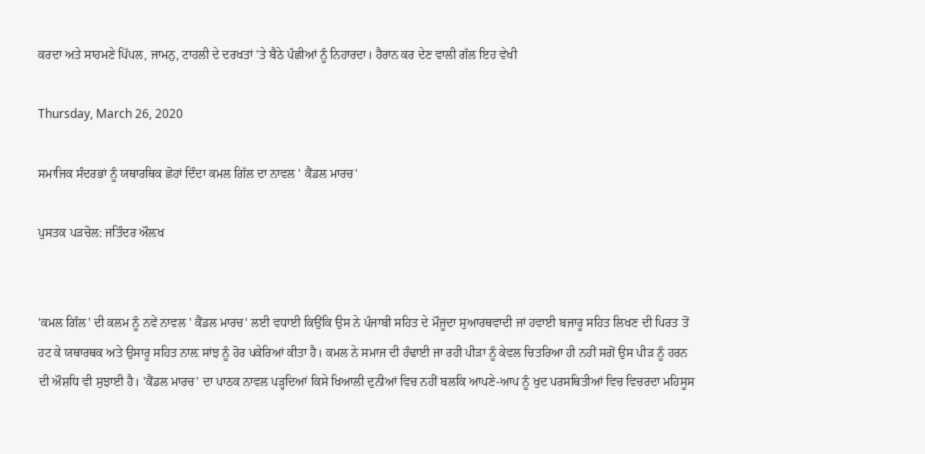ਕਰਦਾ ਅਤੇ ਸਾਹਮਣੇ ਪਿੱਪਲ, ਜਾਮਨੁ, ਟਾਹਲੀ ਦੇ ਦਰਖਤਾਂ 'ਤੇ ਬੈਠੇ ਪੰਛੀਆਂ ਨੂੰ ਨਿਹਾਰਦਾ। ਹੈਰਾਨ ਕਰ ਦੇਣ ਵਾਲੀ ਗੱਲ ਇਹ ਵੇਖੀ

Thursday, March 26, 2020

ਸਮਾਜਿਕ ਸੰਦਰਭਾਂ ਨੂੰ ਯਥਾਰਥਿਕ ਛੋਹਾਂ ਦਿੰਦਾ ਕਮਲ ਗਿੱਲ ਦਾ ਨਾਵਲ ' ਕੈਂਡਲ ਮਾਰਚ'

ਪੁਸਤਕ ਪੜਚੋਲ: ਜਤਿੰਦਰ ਔਲ਼ਖ


'ਕਮਲ ਗਿੱਲ' ਦੀ ਕਲਮ ਨੂੰ ਨਵੇਂ ਨਾਵਲ ' ਕੈਂਡਲ ਮਾਰਚ' ਲਈ ਵਧਾਈ ਕਿਉਂਕਿ ਉਸ ਨੇ ਪੰਜਾਬੀ ਸਹਿਤ ਦੇ ਮੌਜੂਦਾ ਸੁਆਰਥਵਾਦੀ ਜਾਂ ਹਵਾਈ ਬਜਾਰੂ ਸਹਿਤ ਲਿਖਣ ਦੀ ਪਿਰਤ ਤੋਂ ਹਟ ਕੇ ਯਥਾਰਥਕ ਅਤੇ ਉਸਾਰੂ ਸਹਿਤ ਨਾਲ਼ ਸਾਂਝ ਨੂੰ ਹੋਰ ਪਕੇਰਿਆਂ ਕੀਤਾ ਹੈ। ਕਮਲ ਨੇ ਸਮਾਜ ਦੀ ਹੰਢਾਈ ਜਾ ਰਹੀ ਪੀੜਾ ਨੂੰ ਕੇਵਲ ਚਿਤਰਿਆ ਹੀ ਨਹੀਂ ਸਗੋਂ ਉਸ ਪੀੜ ਨੂੰ ਹਰਨ ਦੀ ਔਸ਼ਧਿ ਵੀ ਸੁਝਾਈ ਹੈ। 'ਕੈਂਡਲ ਮਾਰਚ' ਦਾ ਪਾਠਕ ਨਾਵਲ ਪੜ੍ਹਦਿਆਂ ਕਿਸੇ ਖਿਆਲੀ ਦੁਨੀਆਂ ਵਿਚ ਨਹੀਂ ਬਲਕਿ ਆਪਣੇ-ਆਪ ਨੂੰ ਖੁਦ ਪਰਸਥਿਤੀਆਂ ਵਿਚ ਵਿਚਰਦਾ ਮਹਿਸੂਸ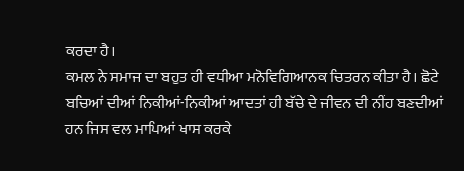ਕਰਦਾ ਹੈ।
ਕਮਲ ਨੇ ਸਮਾਜ ਦਾ ਬਹੁਤ ਹੀ ਵਧੀਆ ਮਨੋਵਿਗਿਆਨਕ ਚਿਤਰਨ ਕੀਤਾ ਹੈ। ਛੋਟੇ ਬਚਿਆਂ ਦੀਆਂ ਨਿਕੀਆਂ-ਨਿਕੀਆਂ ਆਦਤਾਂ ਹੀ ਬੱਚੇ ਦੇ ਜੀਵਨ ਦੀ ਨੀਂਹ ਬਣਦੀਆਂ ਹਨ ਜਿਸ ਵਲ ਮਾਪਿਆਂ ਖਾਸ ਕਰਕੇ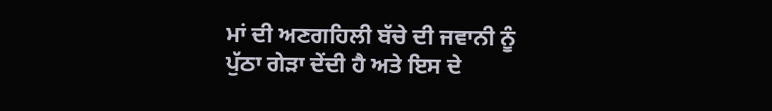ਮਾਂ ਦੀ ਅਣਗਹਿਲੀ ਬੱਚੇ ਦੀ ਜਵਾਨੀ ਨੂੰ ਪੁੱਠਾ ਗੇੜਾ ਦੇਂਦੀ ਹੈ ਅਤੇ ਇਸ ਦੇ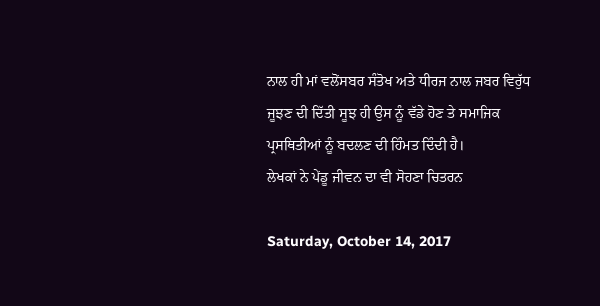ਨਾਲ ਹੀ ਮਾਂ ਵਲੋਂਸਬਰ ਸੰਤੋਖ ਅਤੇ ਧੀਰਜ ਨਾਲ ਜਬਰ ਵਿਰੁੱਧ ਜੂਝਣ ਦੀ ਦਿੱਤੀ ਸੂਝ ਹੀ ਉਸ ਨੂੰ ਵੱਡੇ ਹੋਣ ਤੇ ਸਮਾਜਿਕ ਪ੍ਰਸਥਿਤੀਆਂ ਨੂੰ ਬਦਲਣ ਦੀ ਹਿੰਮਤ ਦਿੰਦੀ ਹੈ।
ਲੇਖਕਾਂ ਨੇ ਪੇਂਡੂ ਜੀਵਨ ਦਾ ਵੀ ਸੋਹਣਾ ਚਿਤਰਨ

Saturday, October 14, 2017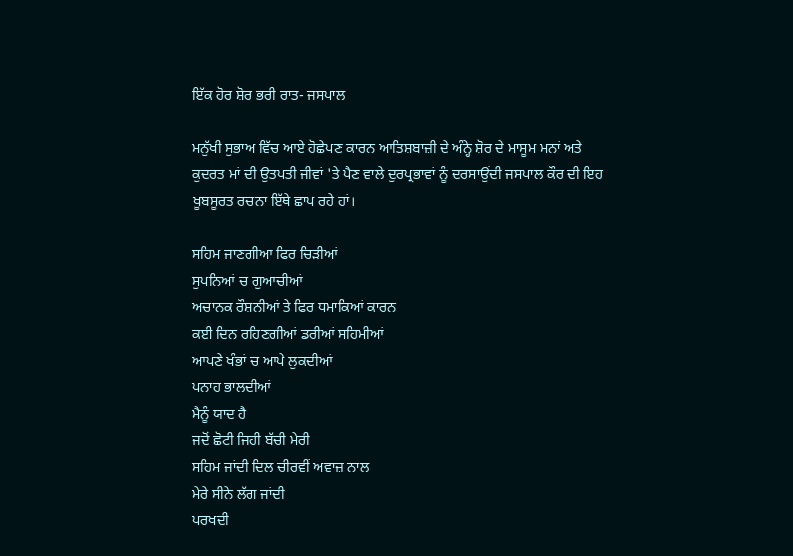ਇੱਕ ਹੋਰ ਸ਼ੋਰ ਭਰੀ ਰਾਤ- ਜਸਪਾਲ

ਮਨੁੱਖੀ ਸੁਭਾਅ ਵਿੱਚ ਆਏ ਹੋਛੇਪਣ ਕਾਰਨ ਆਤਿਸ਼ਬਾਜ਼ੀ ਦੇ ਅੰਨ੍ਹੇ ਸ਼ੋਰ ਦੇ ਮਾਸੂਮ ਮਨਾਂ ਅਤੇ ਕੁਦਰਤ ਮਾਂ ਦੀ ਉਤਪਤੀ ਜੀਵਾਂ 'ਤੇ ਪੈਣ ਵਾਲੇ ਦੁਰਪ੍ਰਭਾਵਾਂ ਨੂੰ ਦਰਸਾਉਂਦੀ ਜਸਪਾਲ ਕੌਰ ਦੀ ਇਹ ਖੂਬਸੂਰਤ ਰਚਨਾ ਇੱਥੇ ਛਾਪ ਰਹੇ ਹਾਂ।

ਸਹਿਮ ਜਾਣਗੀਆ ਫਿਰ ਚਿੜੀਆਂ
ਸੁਪਨਿਆਂ ਚ ਗੁਆਚੀਆਂ
ਅਚਾਨਕ ਰੌਸ਼ਨੀਆਂ ਤੇ ਫਿਰ ਧਮਾਕਿਆਂ ਕਾਰਨ
ਕਈ ਦਿਨ ਰਹਿਣਗੀਆਂ ਡਰੀਆਂ ਸਹਿਮੀਆਂ
ਆਪਣੇ ਖੰਭਾਂ ਚ ਆਪੇ ਲੁਕਦੀਆਂ
ਪਨਾਹ ਭਾਲਦੀਆਂ
ਮੈਨੂੰ ਯਾਦ ਹੈ
ਜਦੋਂ ਛੋਟੀ ਜਿਹੀ ਬੱਚੀ ਮੇਰੀ
ਸਹਿਮ ਜਾਂਦੀ ਦਿਲ ਚੀਰਵੀਂ ਅਵਾਜ਼ ਨਾਲ
ਮੇਰੇ ਸੀਨੇ ਲੱਗ ਜਾਂਦੀ
ਪਰਖਦੀ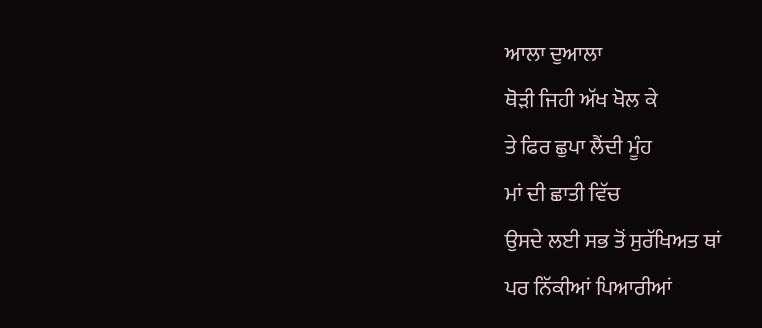ਆਲਾ ਦੁਆਲਾ
ਥੋੜੀ ਜਿਹੀ ਅੱਖ ਖੋਲ ਕੇ
ਤੇ ਫਿਰ ਛੁਪਾ ਲੈਂਦੀ ਮੂੰਹ
ਮਾਂ ਦੀ ਛਾਤੀ ਵਿੱਚ
ਉਸਦੇ ਲਈ ਸਭ ਤੋਂ ਸੁਰੱਖਿਅਤ ਥਾਂ
ਪਰ ਨਿੱਕੀਆਂ ਪਿਆਰੀਆਂ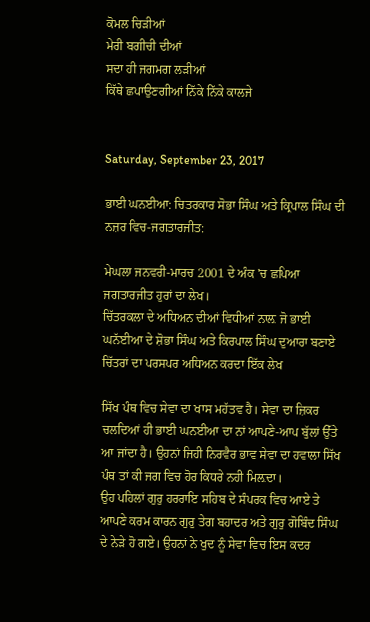ਕੋਮਲ ਚਿੜੀਆਂ
ਮੇਰੀ ਬਗੀਚੀ ਦੀਆਂ
ਸਦਾ ਹੀ ਜਗਮਗ ਲੜੀਆਂ
ਕਿੱਥੇ ਛਪਾਉਣਗੀਆਂ ਨਿੱਕੇ ਨਿੱਕੇ ਕਾਲਜੇ


Saturday, September 23, 2017

ਭਾਈ ਘਨਈਆ: ਚਿਤਰਕਾਰ ਸੋਭਾ ਸਿੰਘ ਅਤੇ ਕ੍ਰਿਪਾਲ ਸਿੰਘ ਦੀ ਨਜ਼ਰ ਵਿਚ-ਜਗਤਾਰਜੀਤ:

ਮੇਘਲਾ ਜਨਵਰੀ-ਮਾਰਚ 2001 ਦੇ ਅੰਕ 'ਚ ਛਪਿਆ ਜਗਤਾਰਜੀਤ ਹੁਰਾਂ ਦਾ ਲੇਖ।
ਚਿੱਤਰਕਲਾ ਦੇ ਅਧਿਅਨ ਦੀਆਂ ਵਿਧੀਆਂ ਨਾਲ਼ ਜੋ ਭਾਈ ਘਨੱਈਆ ਦੇ ਸ਼ੋਭਾ ਸਿੰਘ ਅਤੇ ਕਿਰਪਾਲ ਸਿੰਘ ਦੁਆਰਾ ਬਣਾਏ ਚਿੱਤਰਾਂ ਦਾ ਪਰਸਪਰ ਅਧਿਅਨ ਕਰਦਾ ਇੱਕ ਲੇਖ

ਸਿੱਖ ਪੰਥ ਵਿਚ ਸੇਵਾ ਦਾ ਖਾਸ ਮਹੱਤਵ ਹੈ। ਸੇਵਾ ਦਾ ਜ਼ਿਕਰ ਚਲਦਿਆਂ ਹੀ ਭਾਈ ਘਨਈਆ ਦਾ ਨਾਂ ਆਪਣੇ-ਆਪ ਬੁੱਲਾਂ ਉੱਤੇ ਆ ਜਾਂਦਾ ਹੈ। ਉਹਨਾਂ ਜਿਹੀ ਨਿਰਵੈਰ ਭਾਵ ਸੇਵਾ ਦਾ ਹਵਾਲਾ ਸਿੱਖ ਪੰਥ ਤਾਂ ਕੀ ਜਗ ਵਿਚ ਹੋਰ ਕਿਧਰੇ ਨਹੀ ਮਿਲ਼ਦਾ।
ਉਹ ਪਹਿਲਾਂ ਗੁਰੁ ਹਰਰਾਇ ਸਹਿਬ ਦੇ ਸੰਪਰਕ ਵਿਚ ਆਏ ਤੇ ਆਪਣੇ ਕਰਮ ਕਾਰਨ ਗੁਰੁ ਤੇਗ ਬਹਾਦਰ ਅਤੇ ਗੁਰੁ ਗੋਬਿੰਦ ਸਿੰਘ ਦੇ ਨੇੜੇ ਹੋ ਗਏ। ਉਹਨਾਂ ਨੇ ਖੁਦ ਨੂੰ ਸੇਵਾ ਵਿਚ ਇਸ ਕਦਰ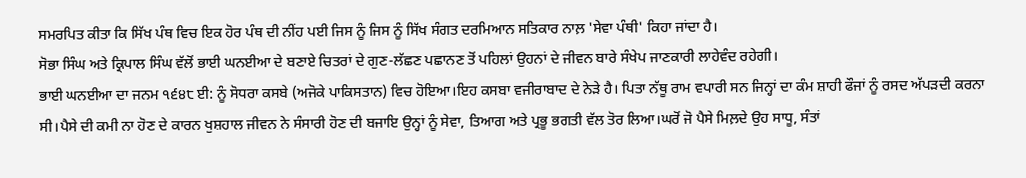ਸਮਰਪਿਤ ਕੀਤਾ ਕਿ ਸਿੱਖ ਪੰਥ ਵਿਚ ਇਕ ਹੋਰ ਪੰਥ ਦੀ ਨੀਂਹ ਪਈ ਜਿਸ ਨੂੰ ਜਿਸ ਨੂੰ ਸਿੱਖ ਸੰਗਤ ਦਰਮਿਆਨ ਸਤਿਕਾਰ ਨਾਲ਼ 'ਸੇਵਾ ਪੰਥੀ' ਕਿਹਾ ਜਾਂਦਾ ਹੈ।
ਸੋਭਾ ਸਿੰਘ ਅਤੇ ਕ੍ਰਿਪਾਲ ਸਿੰਘ ਵੱਲੋਂ ਭਾਈ ਘਨਈਆ ਦੇ ਬਣਾਏ ਚਿਤਰਾਂ ਦੇ ਗੁਣ-ਲੱਛਣ ਪਛਾਨਣ ਤੋਂ ਪਹਿਲਾਂ ਉਹਨਾਂ ਦੇ ਜੀਵਨ ਬਾਰੇ ਸੰਖੇਪ ਜਾਣਕਾਰੀ ਲਾਹੇਵੰਦ ਰਹੇਗੀ।
ਭਾਈ ਘਨਈਆ ਦਾ ਜਨਮ ੧੬੪੮ ਈ: ਨੂੰ ਸੋਧਰਾ ਕਸਬੇ (ਅਜੋਕੇ ਪਾਕਿਸਤਾਨ) ਵਿਚ ਹੋਇਆ।ਇਹ ਕਸਬਾ ਵਜੀਰਾਬਾਦ ਦੇ ਨੇੜੇ ਹੈ। ਪਿਤਾ ਨੱਥੂ ਰਾਮ ਵਪਾਰੀ ਸਨ ਜਿਨ੍ਹਾਂ ਦਾ ਕੰਮ ਸ਼ਾਹੀ ਫੌਜਾਂ ਨੂੰ ਰਸਦ ਅੱਪੜਦੀ ਕਰਨਾ ਸੀ।ਪੈਸੇ ਦੀ ਕਮੀ ਨਾ ਹੋਣ ਦੇ ਕਾਰਨ ਖੁਸ਼ਹਾਲ ਜੀਵਨ ਨੇ ਸੰਸਾਰੀ ਹੋਣ ਦੀ ਬਜਾਇ ਉਨ੍ਹਾਂ ਨੂੰ ਸੇਵਾ, ਤਿਆਗ ਅਤੇ ਪ੍ਰਭੂ ਭਗਤੀ ਵੱਲ ਤੋਰ ਲਿਆ।ਘਰੋਂ ਜੋ ਪੈਸੇ ਮਿਲ਼ਦੇ ਉਹ ਸਾਧੂ, ਸੰਤਾਂ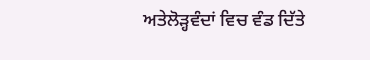ਅਤੇਲੋੜ੍ਹਵੰਦਾਂ ਵਿਚ ਵੰਡ ਦਿੱਤੇ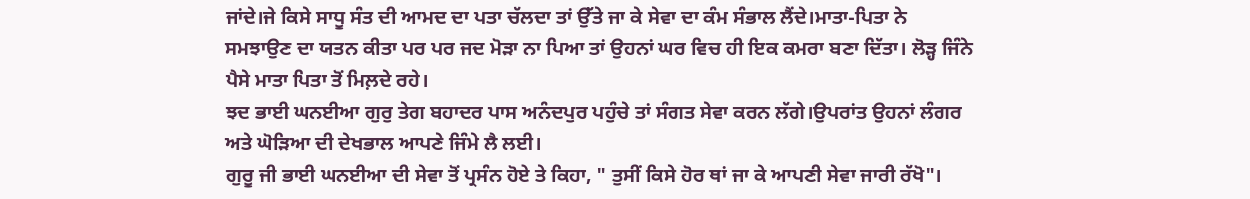ਜਾਂਦੇ।ਜੇ ਕਿਸੇ ਸਾਧੂ ਸੰਤ ਦੀ ਆਮਦ ਦਾ ਪਤਾ ਚੱਲਦਾ ਤਾਂ ਉੱਤੇ ਜਾ ਕੇ ਸੇਵਾ ਦਾ ਕੰਮ ਸੰਭਾਲ ਲੈਂਦੇ।ਮਾਤਾ-ਪਿਤਾ ਨੇ ਸਮਝਾਉਣ ਦਾ ਯਤਨ ਕੀਤਾ ਪਰ ਪਰ ਜਦ ਮੋੜਾ ਨਾ ਪਿਆ ਤਾਂ ਉਹਨਾਂ ਘਰ ਵਿਚ ਹੀ ਇਕ ਕਮਰਾ ਬਣਾ ਦਿੱਤਾ। ਲੋੜ੍ਹ ਜਿੰਨੇ ਪੈਸੇ ਮਾਤਾ ਪਿਤਾ ਤੋਂ ਮਿਲ਼ਦੇ ਰਹੇ।
ਝਦ ਭਾਈ ਘਨਈਆ ਗੁਰੁ ਤੇਗ ਬਹਾਦਰ ਪਾਸ ਅਨੰਦਪੁਰ ਪਹੁੰਚੇ ਤਾਂ ਸੰਗਤ ਸੇਵਾ ਕਰਨ ਲੱਗੇ।ਉਪਰਾਂਤ ਉਹਨਾਂ ਲੰਗਰ ਅਤੇ ਘੋੜਿਆ ਦੀ ਦੇਖਭਾਲ ਆਪਣੇ ਜਿੰਮੇ ਲੈ ਲਈ।
ਗੁਰੂ ਜੀ ਭਾਈ ਘਨਈਆ ਦੀ ਸੇਵਾ ਤੋਂ ਪ੍ਰਸੰਨ ਹੋਏ ਤੇ ਕਿਹਾ, " ਤੁਸੀਂ ਕਿਸੇ ਹੋਰ ਥਾਂ ਜਾ ਕੇ ਆਪਣੀ ਸੇਵਾ ਜਾਰੀ ਰੱਖੋ"।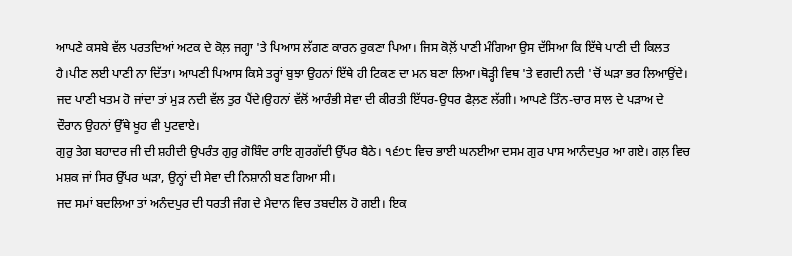ਆਪਣੇ ਕਸਬੇ ਵੱਲ ਪਰਤਦਿਆਂ ਅਟਕ ਦੇ ਕੋਲ਼ ਜਗ੍ਹਾ 'ਤੇ ਪਿਆਸ ਲੱਗਣ ਕਾਰਨ ਰੁਕਣਾ ਪਿਆ। ਜਿਸ ਕੋਲ਼ੋਂ ਪਾਣੀ ਮੰਗਿਆ ਉਸ ਦੱਸਿਆ ਕਿ ਇੱਥੇ ਪਾਣੀ ਦੀ ਕਿਲਤ ਹੈ।ਪੀਣ ਲਈ ਪਾਣੀ ਨਾ ਦਿੱਤਾ। ਆਪਣੀ ਪਿਆਸ ਕਿਸੇ ਤਰ੍ਹਾਂ ਬੁਝਾ ਉਹਨਾਂ ਇੱਥੇ ਹੀ ਟਿਕਣ ਦਾ ਮਨ ਬਣਾ ਲਿਆ।ਥੋੜ੍ਹੀ ਵਿਥ 'ਤੇ ਵਗਦੀ ਨਦੀ 'ਚੋਂ ਘੜਾ ਭਰ ਲਿਆਉਂਦੇ। ਜਦ ਪਾਣੀ ਖਤਮ ਹੋ ਜਾਂਦਾ ਤਾਂ ਮੁੜ ਨਦੀ ਵੱਲ ਤੁਰ ਪੈਂਦੇ।ਉਹਨਾਂ ਵੱਲੋਂ ਆਰੰਭੀ ਸੇਵਾ ਦੀ ਕੀਰਤੀ ਇੱਧਰ-ਉਧਰ ਫੈਲ਼ਣ ਲੱਗੀ। ਆਪਣੇ ਤਿੰਨ-ਚਾਰ ਸਾਲ ਦੇ ਪੜਾਅ ਦੇ ਦੌਰਾਨ ਉਹਨਾਂ ਉੱਥੇ ਖੂਹ ਵੀ ਪੁਟਵਾਏ।
ਗੁਰੁ ਤੇਗ ਬਹਾਦਰ ਜੀ ਦੀ ਸ਼ਹੀਦੀ ਉਪਰੰਤ ਗੁਰੁ ਗੋਬਿੰਦ ਰਾਇ ਗੁਰਗੱਦੀ ਉੱਪਰ ਬੈਠੇ। ੧੬੭੮ ਵਿਚ ਭਾਈ ਘਨਈਆ ਦਸਮ ਗੁਰ ਪਾਸ ਆਨੰਦਪੁਰ ਆ ਗਏ। ਗਲ਼ ਵਿਚ ਮਸ਼ਕ ਜਾਂ ਸਿਰ ਉੱਪਰ ਘੜਾ, ਉਨ੍ਹਾਂ ਦੀ ਸੇਵਾ ਦੀ ਨਿਸ਼ਾਨੀ ਬਣ ਗਿਆ ਸੀ।
ਜਦ ਸਮਾਂ ਬਦਲਿਆ ਤਾਂ ਅਨੰਦਪੁਰ ਦੀ ਧਰਤੀ ਜੰਗ ਦੇ ਮੈਦਾਨ ਵਿਚ ਤਬਦੀਲ ਹੋ ਗਈ। ਇਕ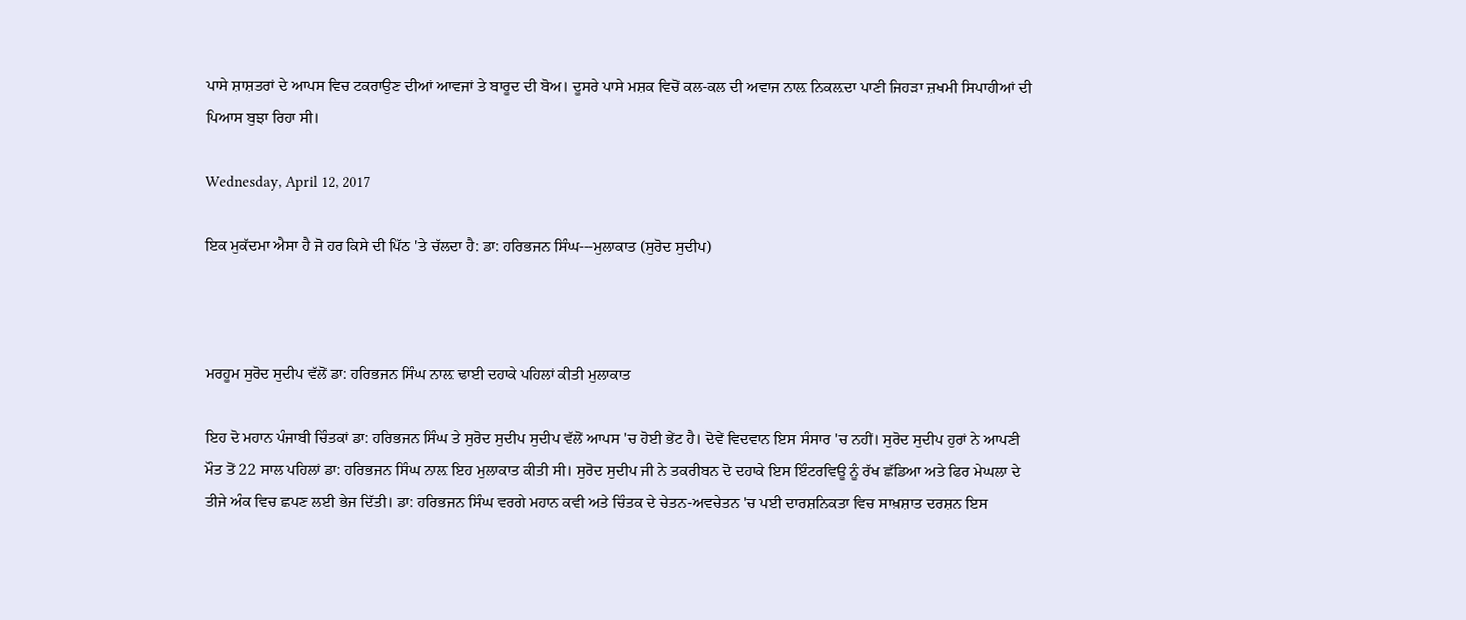ਪਾਸੇ ਸ਼ਾਸ਼ਤਰਾਂ ਦੇ ਆਪਸ ਵਿਚ ਟਕਰਾਉਣ ਦੀਆਂ ਆਵਜਾਂ ਤੇ ਬਾਰੂਦ ਦੀ ਬੋਅ। ਦੂਸਰੇ ਪਾਸੇ ਮਸ਼ਕ ਵਿਚੋਂ ਕਲ-ਕਲ ਦੀ ਅਵਾਜ ਨਾਲ਼ ਨਿਕਲ਼ਦਾ ਪਾਣੀ ਜਿਹੜਾ ਜ਼ਖਮੀ ਸਿਪਾਹੀਆਂ ਦੀ ਪਿਆਸ ਬੁਝਾ ਰਿਹਾ ਸੀ।

Wednesday, April 12, 2017

ਇਕ ਮੁਕੱਦਮਾ ਐਸਾ ਹੈ ਜੋ ਹਰ ਕਿਸੇ ਦੀ ਪਿੱਠ 'ਤੇ ਚੱਲਦਾ ਹੈ: ਡਾ: ਹਰਿਭਜਨ ਸਿੰਘ---ਮੁਲਾਕਾਤ (ਸੁਰੋਦ ਸੁਦੀਪ)



ਮਰਹੂਮ ਸੁਰੋਦ ਸੁਦੀਪ ਵੱਲੋਂ ਡਾ: ਹਰਿਭਜਨ ਸਿੰਘ ਨਾਲ਼ ਢਾਈ ਦਹਾਕੇ ਪਹਿਲਾਂ ਕੀਤੀ ਮੁਲਾਕਾਤ

ਇਹ ਦੋ ਮਹਾਨ ਪੰਜਾਬੀ ਚਿੰਤਕਾਂ ਡਾ: ਹਰਿਭਜਨ ਸਿੰਘ ਤੇ ਸੁਰੋਦ ਸੁਦੀਪ ਸੁਦੀਪ ਵੱਲੋਂ ਆਪਸ 'ਚ ਹੋਈ ਭੇਂਟ ਹੈ। ਦੋਵੇਂ ਵਿਦਵਾਨ ਇਸ ਸੰਸਾਰ 'ਚ ਨਹੀਂ। ਸੁਰੋਦ ਸੁਦੀਪ ਹੁਰਾਂ ਨੇ ਆਪਣੀ ਮੌਤ ਤੋਂ 22 ਸਾਲ ਪਹਿਲਾਂ ਡਾ: ਹਰਿਭਜਨ ਸਿੰਘ ਨਾਲ਼ ਇਹ ਮੁਲਾਕਾਤ ਕੀਤੀ ਸੀ। ਸੁਰੋਦ ਸੁਦੀਪ ਜੀ ਨੇ ਤਕਰੀਬਨ ਦੋ ਦਹਾਕੇ ਇਸ ਇੰਟਰਵਿਊ ਨੂੰ ਰੱਖ ਛੱਡਿਆ ਅਤੇ ਫਿਰ ਮੇਘਲਾ ਦੇ ਤੀਜੇ ਅੰਕ ਵਿਚ ਛਪਣ ਲਈ ਭੇਜ ਦਿੱਤੀ। ਡਾ: ਹਰਿਭਜਨ ਸਿੰਘ ਵਰਗੇ ਮਹਾਨ ਕਵੀ ਅਤੇ ਚਿੰਤਕ ਦੇ ਚੇਤਨ-ਅਵਚੇਤਨ 'ਚ ਪਈ ਦਾਰਸ਼ਨਿਕਤਾ ਵਿਚ ਸਾਖ਼ਸ਼ਾਤ ਦਰਸ਼ਨ ਇਸ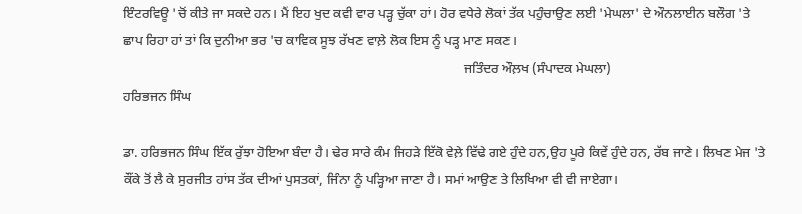ਇੰਟਰਵਿਊ 'ਚੋਂ ਕੀਤੇ ਜਾ ਸਕਦੇ ਹਨ। ਮੈਂ ਇਹ ਖੁਦ ਕਵੀ ਵਾਰ ਪੜ੍ਹ ਚੁੱਕਾ ਹਾਂ। ਹੋਰ ਵਧੇਰੇ ਲੋਕਾਂ ਤੱਕ ਪਹੁੰਚਾਉਣ ਲਈ 'ਮੇਘਲਾ' ਦੇ ਔਨਲਾਈਨ ਬਲੌਗ 'ਤੇ ਛਾਪ ਰਿਹਾ ਹਾਂ ਤਾਂ ਕਿ ਦੁਨੀਆ ਭਰ 'ਚ ਕਾਵਿਕ ਸੂਝ ਰੱਖਣ ਵਾਲ਼ੇ ਲੋਕ ਇਸ ਨੂੰ ਪੜ੍ਹ ਮਾਣ ਸਕਣ।
                                                                                                     ਜਤਿੰਦਰ ਔਲ਼ਖ (ਸੰਪਾਦਕ ਮੇਘਲਾ)
ਹਰਿਭਜਨ ਸਿੰਘ

ਡਾ. ਹਰਿਭਜਨ ਸਿੰਘ ਇੱਕ ਰੁੱਝਾ ਹੋਇਆ ਬੰਦਾ ਹੈ। ਢੇਰ ਸਾਰੇ ਕੰਮ ਜਿਹੜੇ ਇੱਕੋ ਵੇਲ਼ੇ ਵਿੱਢੇ ਗਏ ਹੁੰਦੇ ਹਨ,ਉਹ ਪੂਰੇ ਕਿਵੇਂ ਹੁੰਦੇ ਹਨ, ਰੱਬ ਜਾਣੇ। ਲਿਖਣ ਮੇਜ 'ਤੇ ਕੌਂਕੇ ਤੋਂ ਲੈ ਕੇ ਸੁਰਜੀਤ ਹਾਂਸ ਤੱਕ ਦੀਆਂ ਪੁਸਤਕਾਂ, ਜਿੰਨਾ ਨੂੰ ਪੜ੍ਹਿਆ ਜਾਣਾ ਹੈ। ਸਮਾਂ ਆਉਣ ਤੇ ਲਿਖਿਆ ਵੀ ਵੀ ਜਾਏਗਾ।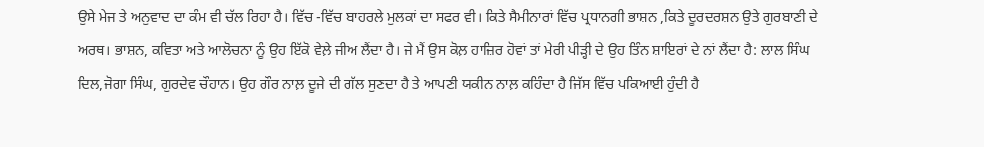ਉਸੇ ਮੇਜ ਤੇ ਅਨੁਵਾਦ ਦਾ ਕੰਮ ਵੀ ਚੱਲ ਰਿਹਾ ਹੈ। ਵਿੱਚ -ਵਿੱਚ ਬਾਹਰਲੇ ਮੁਲਕਾਂ ਦਾ ਸਫਰ ਵੀ। ਕਿਤੇ ਸੈਮੀਨਾਰਾਂ ਵਿੱਚ ਪ੍ਰਧਾਨਗੀ ਭਾਸ਼ਨ ,ਕਿਤੇ ਦੂਰਦਰਸ਼ਨ ਉਤੇ ਗੁਰਬਾਣੀ ਦੇ ਅਰਥ। ਭਾਸ਼ਨ, ਕਵਿਤਾ ਅਤੇ ਆਲੋਚਨਾ ਨੂੰ ਉਹ ਇੱਕੋ ਵੇਲ਼ੇ ਜੀਅ ਲੈਂਦਾ ਹੈ। ਜੇ ਮੈਂ ਉਸ ਕੋਲ਼ ਹਾਜ਼ਿਰ ਹੋਵਾਂ ਤਾਂ ਮੇਰੀ ਪੀੜ੍ਹੀ ਦੇ ਉਹ ਤਿੰਨ ਸ਼ਾਇਰਾਂ ਦੇ ਨਾਂ ਲੈਂਦਾ ਹੈ: ਲਾਲ ਸਿੰਘ ਦਿਲ,ਜੋਗਾ ਸਿੰਘ, ਗੁਰਦੇਵ ਚੌਹਾਨ। ਉਹ ਗੌਰ ਨਾਲ਼ ਦੂਜੇ ਦੀ ਗੱਲ ਸੁਣਦਾ ਹੈ ਤੇ ਆਪਣੀ ਯਕੀਨ ਨਾਲ਼ ਕਹਿੰਦਾ ਹੈ ਜਿੱਸ ਵਿੱਚ ਪਕਿਆਈ ਹੁੰਦੀ ਹੈ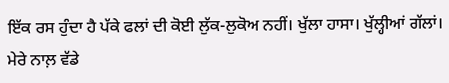ਇੱਕ ਰਸ ਹੁੰਦਾ ਹੈ ਪੱਕੇ ਫਲਾਂ ਦੀ ਕੋਈ ਲੁੱਕ-ਲੁਕੋਅ ਨਹੀਂ। ਖੁੱਲਾ ਹਾਸਾ। ਖੁੱਲ੍ਹੀਆਂ ਗੱਲਾਂ। ਮੇਰੇ ਨਾਲ਼ ਵੱਡੇ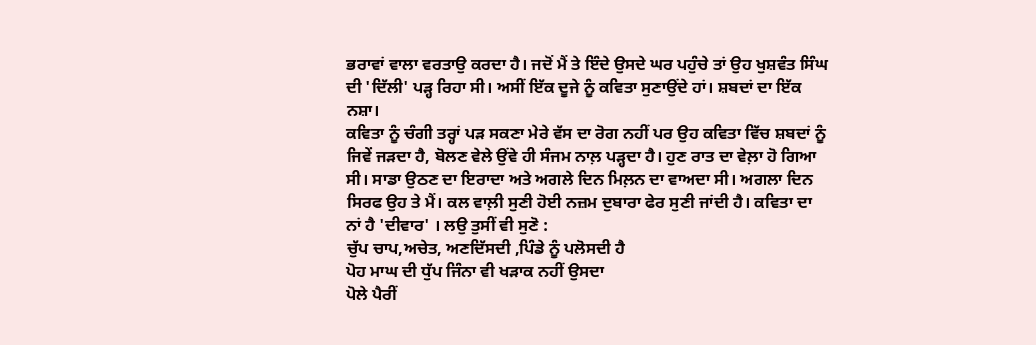ਭਰਾਵਾਂ ਵਾਲਾ ਵਰਤਾਉ ਕਰਦਾ ਹੈ। ਜਦੋਂ ਮੈਂ ਤੇ ਇੰਦੇ ਉਸਦੇ ਘਰ ਪਹੁੰਚੇ ਤਾਂ ਉਹ ਖੁਸ਼ਵੰਤ ਸਿੰਘ ਦੀ 'ਦਿੱਲੀ' ਪੜ੍ਹ ਰਿਹਾ ਸੀ। ਅਸੀਂ ਇੱਕ ਦੂਜੇ ਨੂੰ ਕਵਿਤਾ ਸੁਣਾਉਂਦੇ ਹਾਂ। ਸ਼ਬਦਾਂ ਦਾ ਇੱਕ ਨਸ਼ਾ।
ਕਵਿਤਾ ਨੂੰ ਚੰਗੀ ਤਰ੍ਹਾਂ ਪੜ ਸਕਣਾ ਮੇਰੇ ਵੱਸ ਦਾ ਰੋਗ ਨਹੀਂ ਪਰ ਉਹ ਕਵਿਤਾ ਵਿੱਚ ਸ਼ਬਦਾਂ ਨੂੰ ਜਿਵੇਂ ਜੜਦਾ ਹੈ, ਬੋਲਣ ਵੇਲੇ ਉਂਵੇ ਹੀ ਸੰਜਮ ਨਾਲ਼ ਪੜ੍ਹਦਾ ਹੈ। ਹੁਣ ਰਾਤ ਦਾ ਵੇਲ਼ਾ ਹੋ ਗਿਆ ਸੀ। ਸਾਡਾ ਉਠਣ ਦਾ ਇਰਾਦਾ ਅਤੇ ਅਗਲੇ ਦਿਨ ਮਿਲ਼ਨ ਦਾ ਵਾਅਦਾ ਸੀ। ਅਗਲਾ ਦਿਨ ਸਿਰਫ ਉਹ ਤੇ ਮੈਂ। ਕਲ ਵਾਲ਼ੀ ਸੁਣੀ ਹੋਈ ਨਜ਼ਮ ਦੁਬਾਰਾ ਫੇਰ ਸੁਣੀ ਜਾਂਦੀ ਹੈ। ਕਵਿਤਾ ਦਾ ਨਾਂ ਹੈ 'ਦੀਵਾਰ' । ਲਉ ਤੁਸੀਂ ਵੀ ਸੁਣੋ :
ਚੁੱਪ ਚਾਪ,ਅਚੇਤ, ਅਣਦਿੱਸਦੀ ,ਪਿੰਡੇ ਨੂੰ ਪਲੋਸਦੀ ਹੈ
ਪੋਹ ਮਾਘ ਦੀ ਧੁੱਪ ਜਿੰਨਾ ਵੀ ਖੜਾਕ ਨਹੀਂ ਉਸਦਾ
ਪੋਲੇ ਪੈਰੀਂ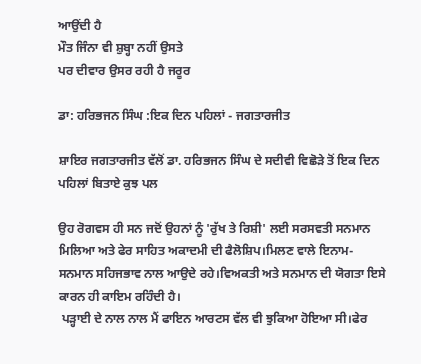ਆਉਂਦੀ ਹੈ
ਮੌਤ ਜਿੰਨਾ ਵੀ ਸ਼ੁਬ੍ਹਾ ਨਹੀਂ ਉਸਤੇ
ਪਰ ਦੀਵਾਰ ਉਸਰ ਰਹੀ ਹੈ ਜਰੂਰ

ਡਾ: ਹਰਿਭਜਨ ਸਿੰਘ :ਇਕ ਦਿਨ ਪਹਿਲਾਂ - ਜਗਤਾਰਜੀਤ

ਸ਼ਾਇਰ ਜਗਤਾਰਜੀਤ ਵੱਲੋਂ ਡਾ. ਹਰਿਭਜਨ ਸਿੰਘ ਦੇ ਸਦੀਵੀ ਵਿਛੋੜੇ ਤੋਂ ਇਕ ਦਿਨ ਪਹਿਲਾਂ ਬਿਤਾਏ ਕੁਝ ਪਲ

ਉਹ ਰੋਗਵਸ ਹੀ ਸਨ ਜਦੋਂ ਉਹਨਾਂ ਨੂੰ 'ਰੁੱਖ ਤੇ ਰਿਸ਼ੀ' ਲਈ ਸਰਸਵਤੀ ਸਨਮਾਨ ਮਿਲਿਆ ਅਤੇ ਫੇਰ ਸਾਹਿਤ ਅਕਾਦਮੀ ਦੀ ਫੈਲੋਸ਼ਿਪ।ਮਿਲਣ ਵਾਲੇ ਇਨਾਮ-ਸਨਮਾਨ ਸਹਿਜਭਾਵ ਨਾਲ ਆਉਦੇ ਰਹੇ।ਵਿਅਕਤੀ ਅਤੇ ਸਨਮਾਨ ਦੀ ਯੋਗਤਾ ਇਸੇ ਕਾਰਨ ਹੀ ਕਾਇਮ ਰਹਿੰਦੀ ਹੈ।
 ਪੜ੍ਹਾਈ ਦੇ ਨਾਲ ਨਾਲ ਮੈਂ ਫਾਇਨ ਆਰਟਸ ਵੱਲ ਵੀ ਝੁਕਿਆ ਹੋਇਆ ਸੀ।ਫੇਰ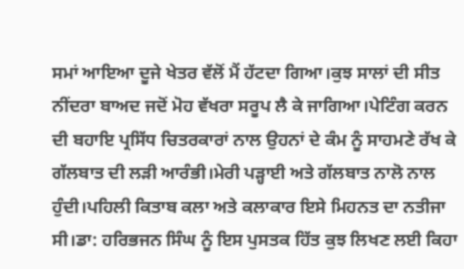ਸਮਾਂ ਆਇਆ ਦੂਜੇ ਖੇਤਰ ਵੱਲੋਂ ਮੈਂ ਹੱਟਦਾ ਗਿਆ।ਕੁਝ ਸਾਲਾਂ ਦੀ ਸੀਤ ਨੀਂਦਰਾ ਬਾਅਦ ਜਦੋਂ ਮੋਹ ਵੱਖਰਾ ਸਰੂਪ ਲੈ ਕੇ ਜਾਗਿਆ।ਪੇਟਿੰਗ ਕਰਨ ਦੀ ਬਹਾਇ ਪ੍ਰਸਿੱਧ ਚਿਤਰਕਾਰਾਂ ਨਾਲ ਉਹਨਾਂ ਦੇ ਕੰਮ ਨੂੰ ਸਾਹਮਣੇ ਰੱਖ ਕੇ ਗੱਲਬਾਤ ਦੀ ਲੜੀ ਆਰੰਭੀ।ਮੇਰੀ ਪੜ੍ਹਾਈ ਅਤੇ ਗੱਲਬਾਤ ਨਾਲੋ ਨਾਲ ਹੁੰਦੀ।ਪਹਿਲੀ ਕਿਤਾਬ ਕਲਾ ਅਤੇ ਕਲਾਕਾਰ ਇਸੇ ਮਿਹਨਤ ਦਾ ਨਤੀਜਾ ਸੀ।ਡਾ: ਹਰਿਭਜਨ ਸਿੰਘ ਨੂੰ ਇਸ ਪੁਸਤਕ ਹਿੱਤ ਕੁਝ ਲਿਖਣ ਲਈ ਕਿਹਾ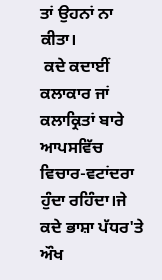ਤਾਂ ਉਹਨਾਂ ਨਾ ਕੀਤਾ।
 ਕਦੇ ਕਦਾਈਂ ਕਲਾਕਾਰ ਜਾਂ ਕਲਾਕ੍ਰਿਤਾਂ ਬਾਰੇ ਆਪਸਵਿੱਚ ਵਿਚਾਰ-ਵਟਾਂਦਰਾ ਹੁੰਦਾ ਰਹਿੰਦਾ।ਜੇ ਕਦੇ ਭਾਸ਼ਾ ਪੱਧਰ'ਤੇ ਔਖ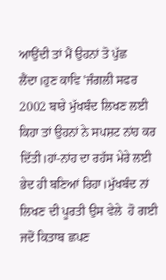ਆਉਂਦੀ ਤਾਂ ਮੈਂ ਉਹਨਾਂ ਤੋ ਪੁੱਛ ਲੈਂਦਾ।ਹੁਣ ਕਾਵਿ 'ਜੰਗਲੀ ਸਫਰ 2002 ਬਾਰੇ ਮੁੱਖਬੰਦ ਲਿਖਣ ਲਈ ਕਿਹਾ ਤਾਂ ਉਹਨਾਂ ਨੇ ਸਪਸ਼ਟ ਨਾਂਹ ਕਰ ਦਿੱਤੀ।ਹਾਂ-ਨਾਂਹ ਦਾ ਰਹੱਸ ਮੇਰੇ ਲਈ ਭੇਦ ਹੀ ਬਣਿਆਂ ਰਿਹਾ।ਮੁੱਖਬੰਦ ਨਾਂ ਲਿਖਣ ਦੀ ਪੂਰਤੀ ਉਸ ਵੇਲੇ  ਹੋ ਗਈ ਜਦੋਂ ਕਿਤਾਬ ਛਪਣ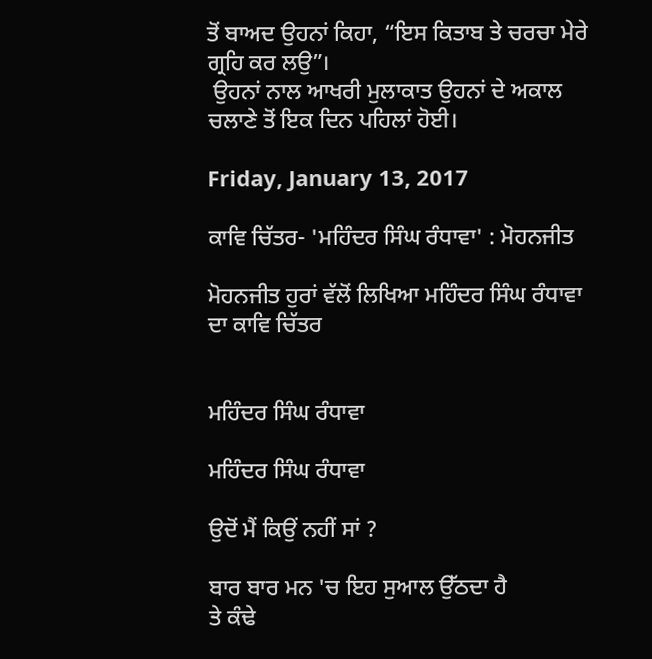ਤੋਂ ਬਾਅਦ ਉਹਨਾਂ ਕਿਹਾ, “ਇਸ ਕਿਤਾਬ ਤੇ ਚਰਚਾ ਮੇਰੇ ਗ੍ਰਹਿ ਕਰ ਲਉ”।
 ਉਹਨਾਂ ਨਾਲ ਆਖਰੀ ਮੁਲਾਕਾਤ ਉਹਨਾਂ ਦੇ ਅਕਾਲ ਚਲਾਣੇ ਤੋਂ ਇਕ ਦਿਨ ਪਹਿਲਾਂ ਹੋਈ।

Friday, January 13, 2017

ਕਾਵਿ ਚਿੱਤਰ- 'ਮਹਿੰਦਰ ਸਿੰਘ ਰੰਧਾਵਾ' : ਮੋਹਨਜੀਤ

ਮੋਹਨਜੀਤ ਹੁਰਾਂ ਵੱਲੋਂ ਲਿਖਿਆ ਮਹਿੰਦਰ ਸਿੰਘ ਰੰਧਾਵਾ ਦਾ ਕਾਵਿ ਚਿੱਤਰ


ਮਹਿੰਦਰ ਸਿੰਘ ਰੰਧਾਵਾ

ਮਹਿੰਦਰ ਸਿੰਘ ਰੰਧਾਵਾ

ਉਦੋਂ ਮੈਂ ਕਿਉਂ ਨਹੀਂ ਸਾਂ ?

ਬਾਰ ਬਾਰ ਮਨ 'ਚ ਇਹ ਸੁਆਲ ਉੱਠਦਾ ਹੈ
ਤੇ ਕੰਢੇ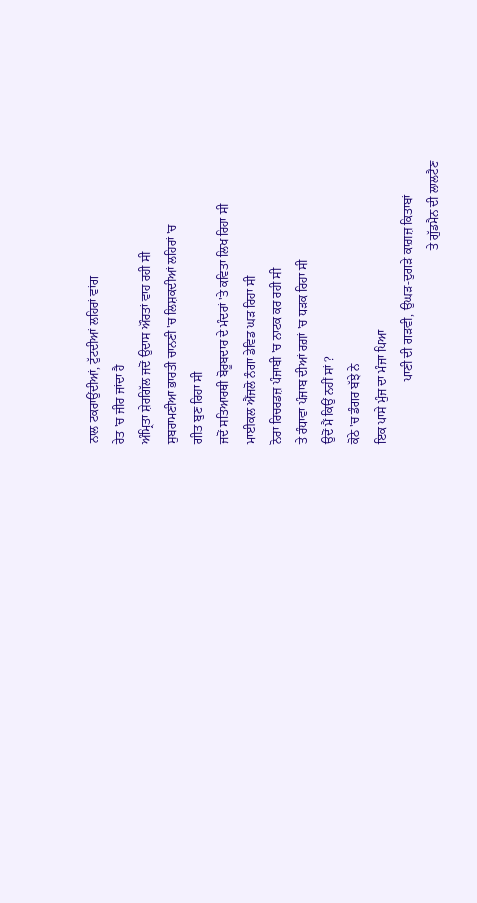ਨਾਲ ਟਕਰਾਉਂਦੀਆਂ, ਟੁੱਟਦੀਆਂ ਲਹਿਰਾਂ ਵਾਂਗ
ਰੇਤ 'ਚ ਜੀਰ ਜਾਂਦਾ ਹੈ
ਅੰਮ੍ਰਿਤਾ ਸ਼ੇਰਗਿੱਲ ਜਦੋਂ ਉਦਾਸ ਔਰਤਾਂ ਵਾਹ ਰਹੀ ਸੀ
ਸੁਬਰਾਮਣੀਆ ਭਾਰਤੀ ਚਾਨਣੀ 'ਚ ਲਿਸ਼ਕਦੀਆਂ ਲਹਿਰਾਂ 'ਚ
ਗੀਤ ਬੁਣ ਰਿਹਾ ਸੀ
ਜਦੋਂ ਸਤਿਆਰਥੀ ਬੋਰੂਬਦਾਰ ਦੇ ਮੰਦਰਾਂ 'ਤੇ ਕਵਿਤਾ ਲਿਖ ਰਿਹਾ ਸੀ
ਮਾਈਕਲ ਐਂਜਲੋ ਨੰਗਾ ਡੇਵਿਡ ਘੜ ਰਿਹਾ ਸੀ
ਨੋਰਾ ਰਿਚਰਡਜ਼ ਪੰਜਾਬੀ 'ਚ ਨਾਟਕ ਕਰ ਰਹੀ ਸੀ
ਤੇ ਰੰਧਾਵਾ ਪੰਜਾਬ ਦੀਆਂ ਰਗ਼ਾਂ 'ਚ ਧੜਕ ਰਿਹਾ ਸੀ
ਉਦੋਂ ਮੈਂ ਕਿਉਂ ਨਹੀਂ ਸਾਂ ?
ਕੋਠੇ 'ਚ ਡੰਗਰ ਬੱਝੇ ਨੇ
ਇਕ ਪਾਸੇ ਮੁੰਜ ਦਾ ਮੰਜਾ ਪਿਆ
                    ਪਾਣੀ ਦੀ ਗੜਵੀ, ਉਘੜ-ਦੁਗੜੇ ਕਾਗ਼ਜ਼ ਕਿਤਾਬਾਂ
                                                              ਤੇ ਗੁੱਡਮੈਨ ਦੀ ਲਾਲਟੈਣ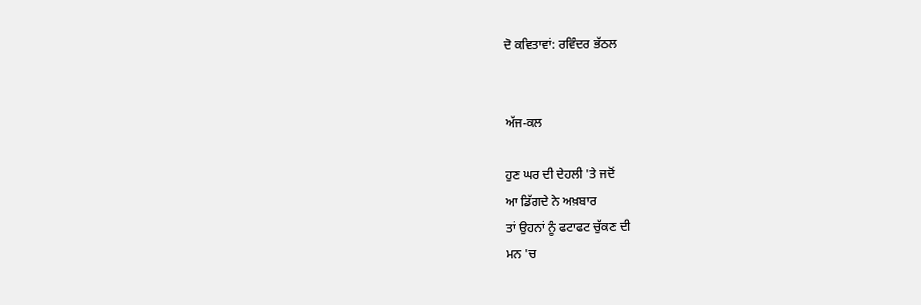ਦੋ ਕਵਿਤਾਵਾਂ: ਰਵਿੰਦਰ ਭੱਠਲ


ਅੱਜ-ਕਲ

ਹੁਣ ਘਰ ਦੀ ਦੇਹਲੀ 'ਤੇ ਜਦੋਂ
ਆ ਡਿੱਗਦੇ ਨੇ ਅਖ਼ਬਾਰ
ਤਾਂ ਉਹਨਾਂ ਨੂੰ ਫਟਾਫਟ ਚੁੱਕਣ ਦੀ
ਮਨ 'ਚ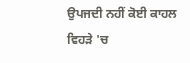ਉਪਜਦੀ ਨਹੀਂ ਕੋਈ ਕਾਹਲ
ਵਿਹੜੇ 'ਚ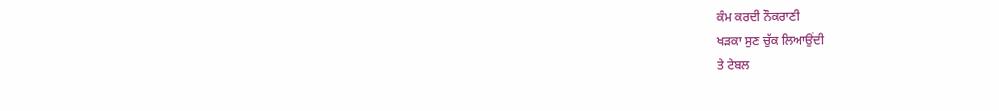ਕੰਮ ਕਰਦੀ ਨੌਕਰਾਣੀ
ਖੜਕਾ ਸੁਣ ਚੁੱਕ ਲਿਆਉਂਦੀ
ਤੇ ਟੇਬਲ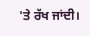'ਤੇ ਰੱਖ ਜਾਂਦੀ।